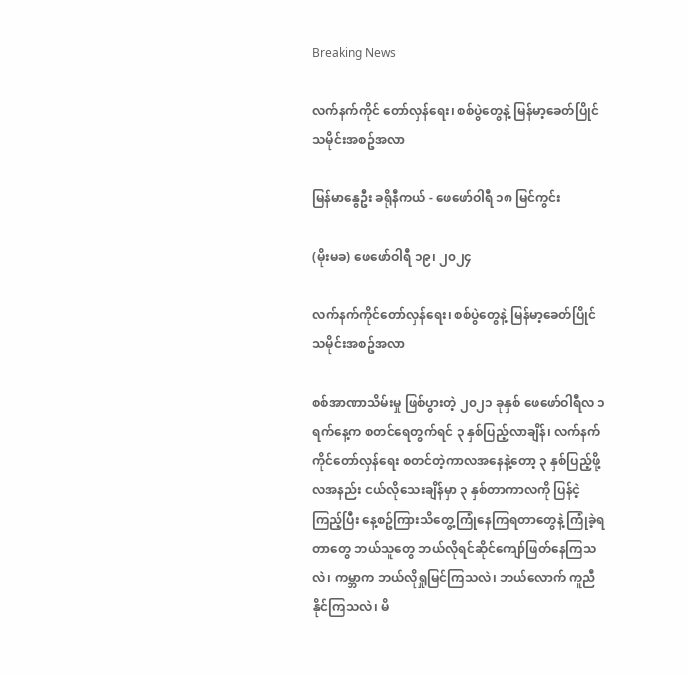Breaking News

လက်နက်ကိုင် တော်လှန်ရေး၊ စစ်ပွဲတွေနဲ့ မြန်မာ့ခေတ်ပြိုင် သမိုင်းအစဥ်အလာ

မြန်မာနွေဦး ခရိုနီကယ် - ဖေဖော်ဝါရီ ၁၈ မြင်ကွင်း

(မိုးမခ) ဖေဖော်ဝါရီ ၁၉၊ ၂၀၂၄

လက်နက်ကိုင်တော်လှန်ရေး၊ စစ်ပွဲတွေနဲ့ မြန်မာ့ခေတ်ပြိုင် သမိုင်းအစဥ်အလာ

စစ်အာဏာသိမ်းမှု ဖြစ်ပွားတဲ့ ၂၀၂၁ ခုနှစ် ဖေဖော်ဝါရီလ ၁ ရက်နေ့က စတင်ရေတွက်ရင် ၃ နှစ်ပြည့်လာချိန်၊ လက်နက်ကိုင်တော်လှန်ရေး စတင်တဲ့ကာလအနေနဲ့တော့ ၃ နှစ်ပြည့်ဖို့ လအနည်း ငယ်လိုသေးချိန်မှာ ၃ နှစ်တာကာလကို ပြန်ငဲ့ကြည့်ပြီး နေ့စဥ်ကြားသိတွေ့ကြုံနေကြရတာတွေနဲ့ ကြုံခဲ့ရတာတွေ ဘယ်သူတွေ ဘယ်လိုရင်ဆိုင်ကျော်ဖြတ်နေကြသလဲ၊ ကမ္ဘာက ဘယ်လိုရှုမြင်ကြသလဲ၊ ဘယ်လောက် ကူညီနိုင်ကြသလဲ၊ မိ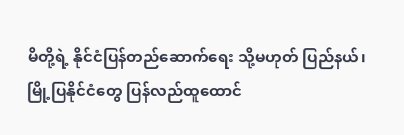မိတို့ရဲ့ နိုင်ငံပြန်တည်ဆောက်ရေး သို့မဟုတ် ပြည်နယ်၊ မြို့ပြနိုင်ငံတွေ ပြန်လည်ထူထောင်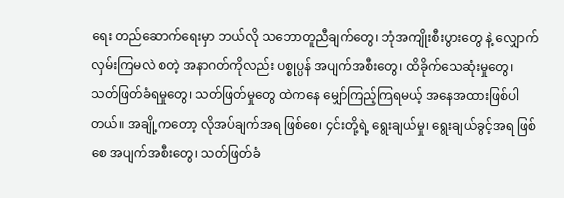ရေး တည်ဆောက်ရေးမှာ ဘယ်လို သဘောတူညီချက်တွေ၊ ဘုံအကျိုးစီးပွားတွေ နဲ့ လျှောက်လှမ်းကြမလဲ စတဲ့ အနာဂတ်ကိုလည်း ပစ္စုပ္ပန် အပျက်အစီးတွေ၊ ထိခိုက်သေဆုံးမှုတွေ၊ သတ်ဖြတ်ခံရမှုတွေ၊ သတ်ဖြတ်မှုတွေ ထဲကနေ မျှော်ကြည့်ကြရမယ့် အနေအထားဖြစ်ပါတယ်။ အချို့ကတော့ လိုအပ်ချက်အရ ဖြစ်စေ၊ ၄င်းတို့ရဲ့ ရွေးချယ်မှု၊ ရွေးချယ်ခွင့်အရ ဖြစ်စေ အပျက်အစီးတွေ၊ သတ်ဖြတ်ခံ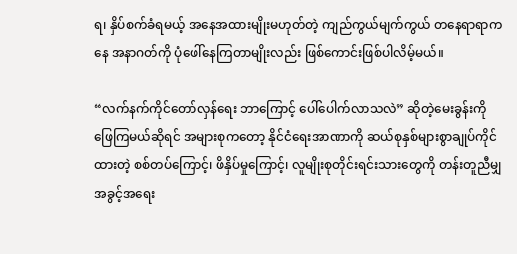ရ၊ နှိပ်စက်ခံရမယ့် အနေအထားမျိုးမဟုတ်တဲ့ ကျည်ကွယ်မျက်ကွယ် တနေရာရာကနေ အနာဂတ်ကို ပုံဖေါ်နေကြတာမျိုးလည်း ဖြစ်ကောင်းဖြစ်ပါလိမ့်မယ်။

“လက်နက်ကိုင်တော်လှန်ရေး ဘာကြောင့် ပေါ်ပေါက်လာသလဲ” ဆိုတဲ့မေးခွန်းကို ဖြေကြမယ်ဆိုရင် အများစုကတော့ နိုင်ငံရေးအာဏာကို ဆယ်စုနှစ်များစွာချုပ်ကိုင်ထားတဲ့ စစ်တပ်ကြောင့်၊ ဖိနှိပ်မှုကြောင့်၊ လူမျိုးစုတိုင်းရင်းသားတွေကို တန်းတူညီမျှ အခွင့်အရေး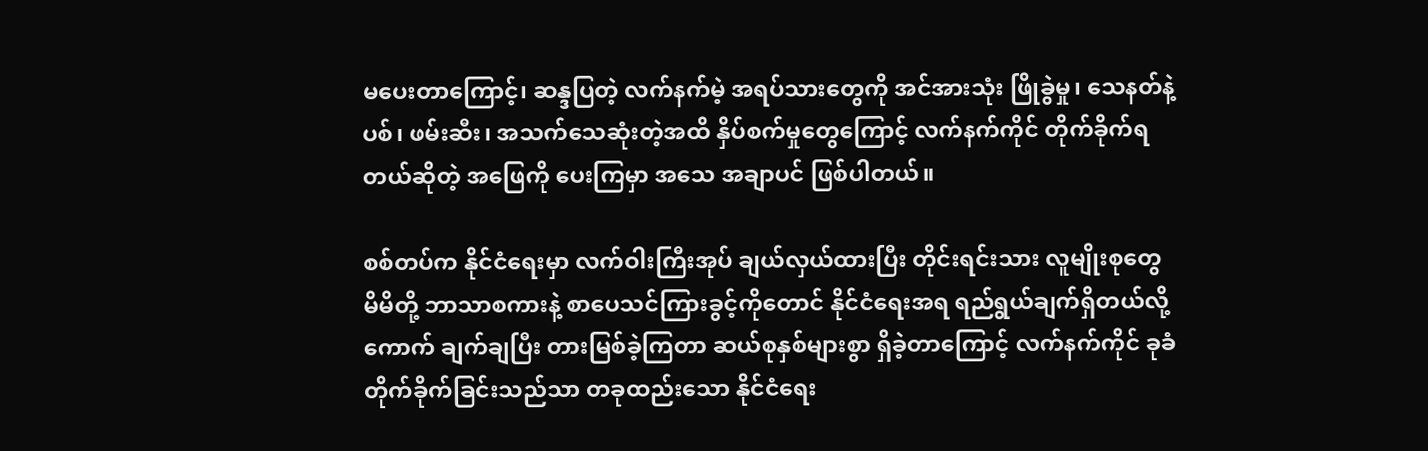မပေးတာကြောင့်၊ ဆန္ဒပြတဲ့ လက်နက်မဲ့ အရပ်သားတွေကို အင်အားသုံး ဖြိုခွဲမှု၊ သေနတ်နဲ့ ပစ်၊ ဖမ်းဆီး၊ အသက်သေဆုံးတဲ့အထိ နှိပ်စက်မှုတွေကြောင့် လက်နက်ကိုင် တိုက်ခိုက်ရတယ်ဆိုတဲ့ အဖြေကို ပေးကြမှာ အသေ အချာပင် ဖြစ်ပါတယ်။

စစ်တပ်က နိုင်ငံရေးမှာ လက်ဝါးကြီးအုပ် ချယ်လှယ်ထားပြီး တိုင်းရင်းသား လူမျိုးစုတွေ မိမိတို့ ဘာသာစကားနဲ့ စာပေသင်ကြားခွင့်ကိုတောင် နိုင်ငံရေးအရ ရည်ရွယ်ချက်ရှိတယ်လို့ ကောက် ချက်ချပြီး တားမြစ်ခဲ့ကြတာ ဆယ်စုနှစ်များစွာ ရှိခဲ့တာကြောင့် လက်နက်ကိုင် ခုခံတိုက်ခိုက်ခြင်းသည်သာ တခုထည်းသော နိုင်ငံရေး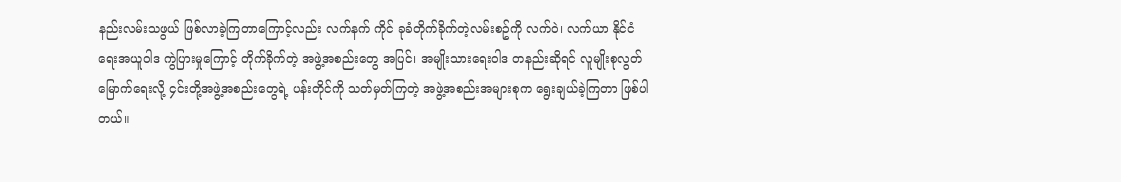နည်းလမ်းသဖွယ် ဖြစ်လာခဲ့ကြတာကြောင့်လည်း လက်နက် ကိုင် ခုခံတိုက်ခိုက်တဲ့လမ်းစဥ်ကို လက်ဝဲ၊ လက်ယာ နိုင်ငံရေးအယူဝါဒ ကွဲပြားမှုကြောင့် တိုက်ခိုက်တဲ့ အဖွဲ့အစည်းတွေ အပြင်၊ အမျိုးသားရေးဝါဒ တနည်းဆိုရင် လူမျိုးစုလွတ်မြောက်ရေးလို့ ၄င်းတို့အဖွဲ့အစည်းတွေရဲ့ ပန်းတိုင်ကို သတ်မှတ်ကြတဲ့ အဖွဲ့အစည်းအများစုက ရွေးချယ်ခဲ့ကြတာ ဖြစ်ပါတယ်။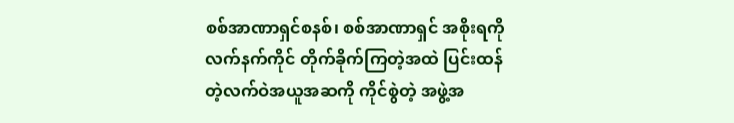စစ်အာဏာရှင်စနစ်၊ စစ်အာဏာရှင် အစိုးရကို လက်နက်ကိုင် တိုက်ခိုက်ကြတဲ့အထဲ ပြင်းထန်တဲ့လက်ဝဲအယူအဆကို ကိုင်စွဲတဲ့ အဖွဲ့အ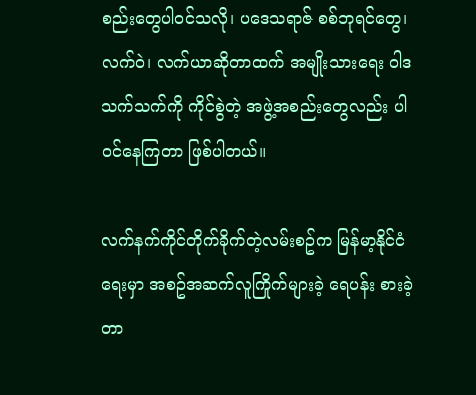စည်းတွေပါဝင်သလို၊ ပဒေသရာဇ် စစ်ဘုရင်တွေ၊ လက်ဝဲ၊ လက်ယာဆိုတာထက် အမျိုးသားရေး ဝါဒသက်သက်ကို ကိုင်စွဲတဲ့ အဖွဲ့အစည်းတွေလည်း ပါဝင်နေကြတာ ဖြစ်ပါတယ်။

လက်နက်ကိုင်တိုက်ခိုက်တဲ့လမ်းစဥ်က မြန်မာ့နိုင်ငံရေးမှာ အစဥ်အဆက်လူကြိုက်များခဲ့ ရေပန်း စားခဲ့တာ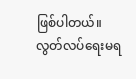ဖြစ်ပါတယ်။ လွတ်လပ်ရေးမရ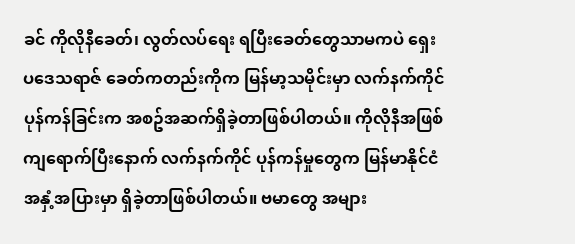ခင် ကိုလိုနီခေတ်၊ လွတ်လပ်ရေး ရပြီးခေတ်တွေသာမကပဲ ရှေးပဒေသရာဇ် ခေတ်ကတည်းကိုက မြန်မာ့သမိုင်းမှာ လက်နက်ကိုင်ပုန်ကန်ခြင်းက အစဥ်အဆက်ရှိခဲ့တာဖြစ်ပါတယ်။ ကိုလိုနီအဖြစ်ကျရောက်ပြီးနောက် လက်နက်ကိုင် ပုန်ကန်မှုတွေက မြန်မာနိုင်ငံအနှံ့အပြားမှာ ရှိခဲ့တာဖြစ်ပါတယ်။ ဗမာတွေ အများ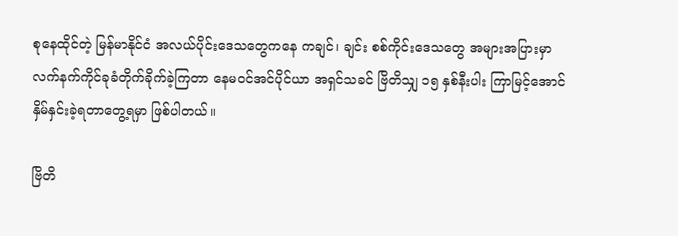စုနေထိုင်တဲ့ မြန်မာနိုင်ငံ အလယ်ပိုင်းဒေသတွေကနေ ကချင်၊ ချင်း စစ်ကိုင်းဒေသတွေ အများအပြားမှာ လက်နက်ကိုင်ခုခံတိုက်ခိုက်ခဲ့ကြတာ နေမဝင်အင်ပိုင်ယာ အရှင်သခင် ဗြိတိသျှ ၁၅ နှစ်နီးပါး ကြာမြင့်အောင် နှိမ်နှင်းခဲ့ရတာတွေ့ရမှာ ဖြစ်ပါတယ်။

ဗြိတိ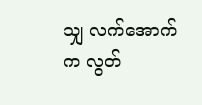သျှ လက်အောက်က လွတ်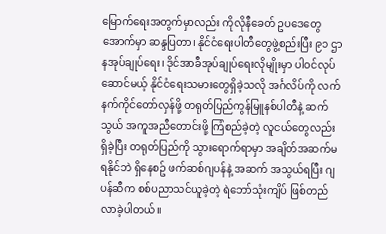မြောက်ရေးအတွက်မှာလည်း ကိုလိုနီခေတ် ဥပဒေတွေအောက်မှာ ဆန္ဒပြတာ၊ နိုင်ငံရေးပါတီတွေဖွဲ့စည်းပြီး ၉၁ ဌာနအုပ်ချုပ်ရေး၊ ဒိုင်အာခီအုပ်ချုပ်ရေးလိုမျိုးမှာ ပါဝင်လုပ်ဆောင်မယ့် နိုင်ငံရေးသမားတွေရှိခဲ့သလို အင်္ဂလိပ်ကို လက်နက်ကိုင်တော်လှန်ဖို့ တရုတ်ပြည်ကွန်မြူနစ်ပါတီနဲ့ ဆက်သွယ် အကူအညီတောင်းဖို့ ကြံစည်ခဲ့တဲ့ လူငယ်တွေလည်း ရှိခဲ့ပြီး တရုတ်ပြည်ကို သွားရောက်ရာမှာ အချိတ်အဆက်မရနိုင်ဘဲ ရှိနေစဥ် ဖက်ဆစ်ဂျပန်နဲ့ အဆက် အသွယ်ရပြီး ဂျပန်ဆီက စစ်ပညာသင်ယူခဲ့တဲ့ ရဲဘော်သုံးကျိပ် ဖြစ်တည်လာခဲ့ပါတယ်။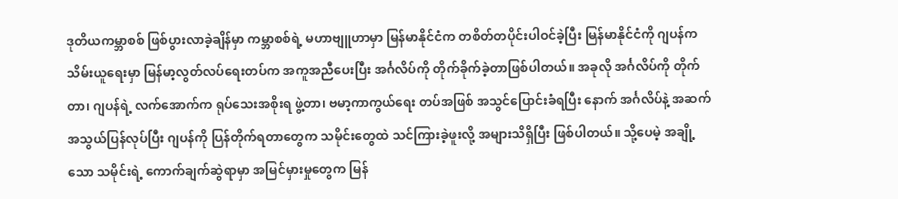ဒုတိယကမ္ဘာစစ် ဖြစ်ပွားလာခဲ့ချိန်မှာ ကမ္ဘာစစ်ရဲ့ မဟာဗျူဟာမှာ မြန်မာနိုင်ငံက တစိတ်တပိုင်းပါဝင်ခဲ့ပြီး မြန်မာနိုင်ငံကို ဂျပန်က သိမ်းယူရေးမှာ မြန်မာ့လွတ်လပ်ရေးတပ်က အကူအညီပေးပြီး အင်္ဂလိပ်ကို တိုက်ခိုက်ခဲ့တာဖြစ်ပါတယ်။ အခုလို အင်္ဂလိပ်ကို တိုက်တာ၊ ဂျပန်ရဲ့ လက်အောက်က ရုပ်သေးအစိုးရ ဖွဲ့တာ၊ ဗမာ့ကာကွယ်ရေး တပ်အဖြစ် အသွင်ပြောင်းခံရပြီး နောက် အင်္ဂလိပ်နဲ့ အဆက်အသွယ်ပြန်လုပ်ပြီး ဂျပန်ကို ပြန်တိုက်ရတာတွေက သမိုင်းတွေထဲ သင်ကြားခဲ့ဖူးလို့ အများသိရှိပြီး ဖြစ်ပါတယ်။ သို့ပေမဲ့ အချို့သော သမိုင်းရဲ့ ကောက်ချက်ဆွဲရာမှာ အမြင်မှားမှုတွေက မြန်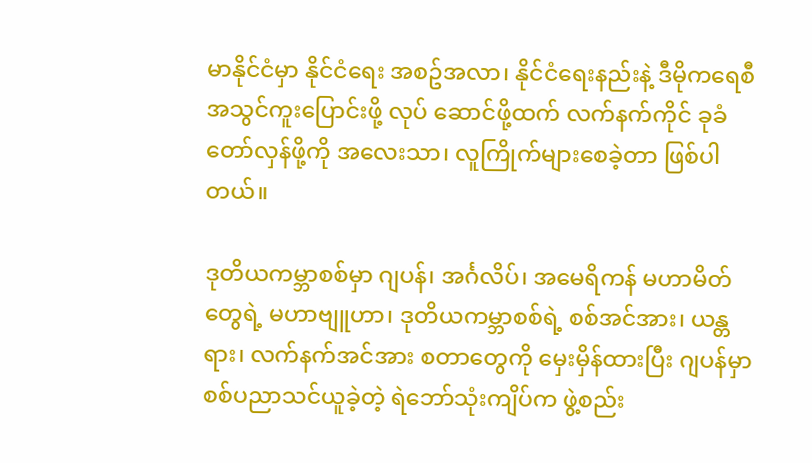မာနိုင်ငံမှာ နိုင်ငံရေး အစဥ်အလာ၊ နိုင်ငံရေးနည်းနဲ့ ဒီမိုကရေစီ အသွင်ကူးပြောင်းဖို့ လုပ် ဆောင်ဖို့ထက် လက်နက်ကိုင် ခုခံတော်လှန်ဖို့ကို အလေးသာ၊ လူကြိုက်များစေခဲ့တာ ဖြစ်ပါတယ်။

ဒုတိယကမ္ဘာစစ်မှာ ဂျပန်၊ အင်္ဂလိပ်၊ အမေရိကန် မဟာမိတ်တွေရဲ့ မဟာဗျူဟာ၊ ဒုတိယကမ္ဘာစစ်ရဲ့ စစ်အင်အား၊ ယန္တရား၊ လက်နက်အင်အား စတာတွေကို မှေးမှိန်ထားပြီး ဂျပန်မှာ စစ်ပညာသင်ယူခဲ့တဲ့ ရဲဘော်သုံးကျိပ်က ဖွဲ့စည်း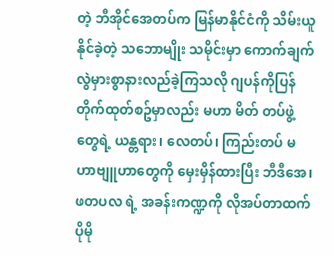တဲ့ ဘီအိုင်အေတပ်က မြန်မာနိုင်ငံကို သိမ်းယူနိုင်ခဲ့တဲ့ သဘောမျိုး သမိုင်းမှာ ကောက်ချက်လွဲမှားစွာနားလည်ခဲ့ကြသလို ဂျပန်ကိုပြန်တိုက်ထုတ်စဥ်မှာလည်း မဟာ မိတ် တပ်ဖွဲ့တွေရဲ့ ယန္တရား၊ လေတပ်၊ ကြည်းတပ် မဟာဗျူဟာတွေကို မှေးမှိန်ထားပြီး ဘီဒီအေ၊ ဖတပလ ရဲ့ အခန်းကဏ္ဍကို လိုအပ်တာထက် ပိုမို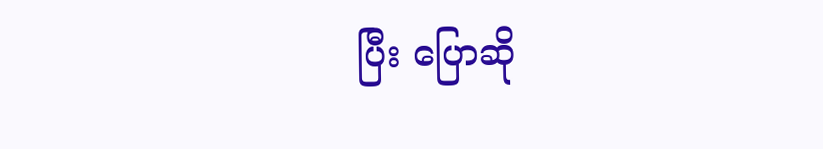ပြီး ပြောဆို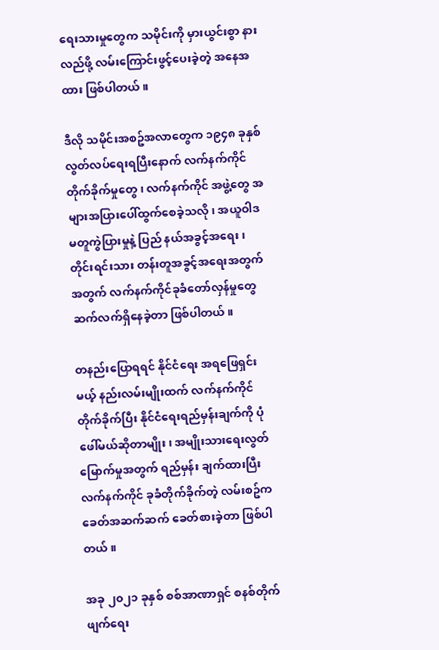ရေးသားမှုတွေက သမိုင်းကို မှားယွင်းစွာ နားလည်ဖို့ လမ်းကြောင်းဖွင့်ပေးခဲ့တဲ့ အနေအထား ဖြစ်ပါတယ်။

ဒီလို သမိုင်းအစဥ်အလာတွေက ၁၉၄၈ ခုနှစ် လွတ်လပ်ရေးရပြီးနောက် လက်နက်ကိုင် တိုက်ခိုက်မှုတွေ ၊ လက်နက်ကိုင် အဖွဲ့တွေ အများအပြားပေါ်ထွက်စေခဲ့သလို၊ အယူဝါဒ မတူကွဲပြားမှုနဲ့ ပြည် နယ်အခွင့်အရေး၊ တိုင်းရင်းသား တန်းတူအခွင့်အရေးအတွက် အတွက် လက်နက်ကိုင်ခုခံတော်လှန်မှုတွေ ဆက်လက်ရှိနေခဲ့တာ ဖြစ်ပါတယ်။

တနည်းပြောရရင် နိုင်ငံရေး အရဖြေရှင်းမယ့် နည်းလမ်းမျိုးထက် လက်နက်ကိုင် တိုက်ခိုက်ပြီး နိုင်ငံရေးရည်မှန်းချက်ကို ပုံဖေါ်မယ်ဆိုတာမျိုး၊ အမျိုးသားရေးလွတ်မြောက်မှုအတွက် ရည်မှန်း ချက်ထားပြီး လက်နက်ကိုင် ခုခံတိုက်ခိုက်တဲ့ လမ်းစဥ်က ခေတ်အဆက်ဆက် ခေတ်စားခဲ့တာ ဖြစ်ပါတယ်။

အခု ၂၀၂၁ ခုနှစ် စစ်အာဏာရှင် စနစ်တိုက်ဖျက်ရေး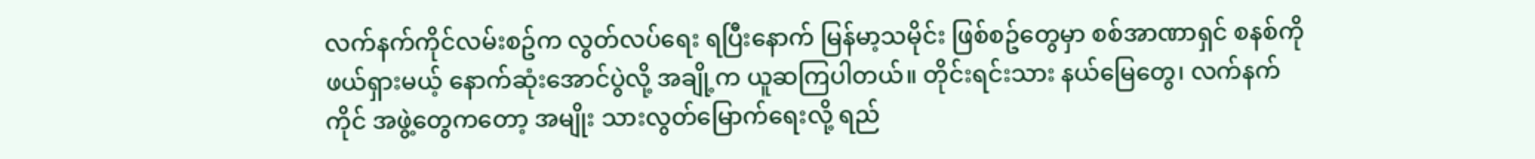လက်နက်ကိုင်လမ်းစဥ်က လွတ်လပ်ရေး ရပြီးနောက် မြန်မာ့သမိုင်း ဖြစ်စဥ်တွေမှာ စစ်အာဏာရှင် စနစ်ကို ဖယ်ရှားမယ့် နောက်ဆုံးအောင်ပွဲလို့ အချို့က ယူဆကြပါတယ်။ တိုင်းရင်းသား နယ်မြေတွေ၊ လက်နက်ကိုင် အဖွဲ့တွေကတော့ အမျိုး သားလွတ်မြောက်ရေးလို့ ရည်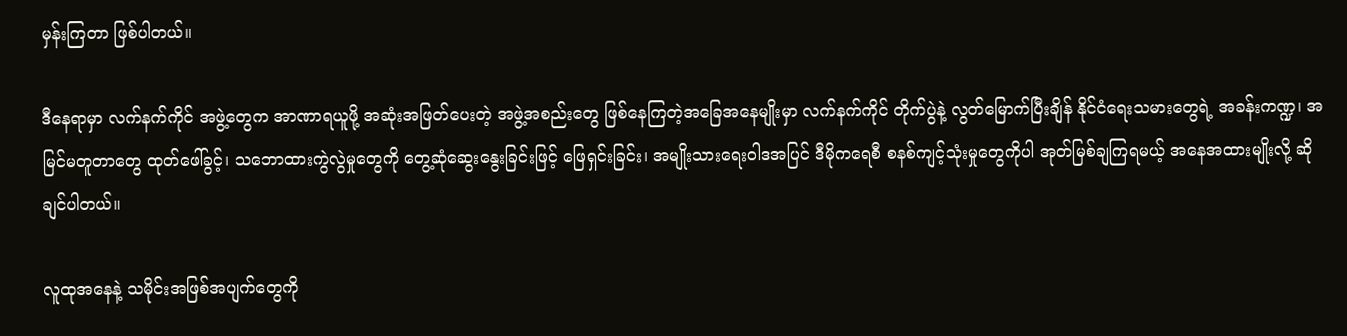မှန်းကြတာ ဖြစ်ပါတယ်။

ဒီနေရာမှာ လက်နက်ကိုင် အဖွဲ့တွေက အာဏာရယူဖို့ အဆုံးအဖြတ်ပေးတဲ့ အဖွဲ့အစည်းတွေ ဖြစ်နေကြတဲ့အခြေအနေမျိုးမှာ လက်နက်ကိုင် တိုက်ပွဲနဲ့ လွတ်မြောက်ပြီးချိန် နိုင်ငံရေးသမားတွေရဲ့ အခန်းကဏ္ဍ၊ အမြင်မတူတာတွေ ထုတ်ဖေါ်ခွင့်၊ သဘောထားကွဲလွဲမှုတွေကို တွေ့ဆုံဆွေးနွေးခြင်းဖြင့် ဖြေရှင်းခြင်း၊ အမျိုးသားရေးဝါဒအပြင် ဒီမိုကရေစီ စနစ်ကျင့်သုံးမှုတွေကိုပါ အုတ်မြစ်ချကြရမယ့် အနေအထားမျိုးလို့ ဆိုချင်ပါတယ်။

လူထုအနေနဲ့ သမိုင်းအဖြစ်အပျက်တွေကို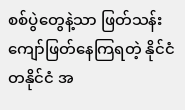စစ်ပွဲတွေနဲ့သာ ဖြတ်သန်းကျော်ဖြတ်နေကြရတဲ့ နိုင်ငံတနိုင်ငံ အ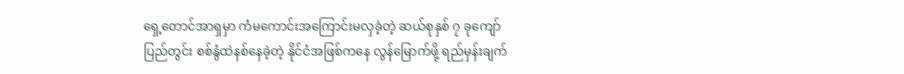ရှေ့တောင်အာရှမှာ ကံမကောင်းအကြောင်းမလှခဲ့တဲ့ ဆယ်စုနှစ် ၇ ခုကျော် ပြည်တွင်း စစ်နွံထဲနစ်နေခဲ့တဲ့ နိုင်ငံအဖြစ်ကနေ လွန်မြောက်ဖို့ ရည်မှန်းချက်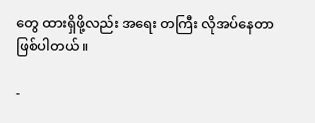တွေ ထားရှိဖို့လည်း အရေး တကြီး လိုအပ်နေတာ ဖြစ်ပါတယ်။

-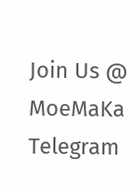Join Us @ MoeMaKa Telegram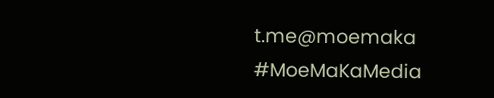t.me@moemaka
#MoeMaKaMedia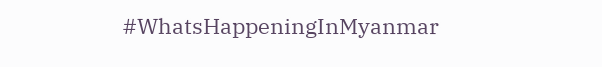#WhatsHappeningInMyanmar